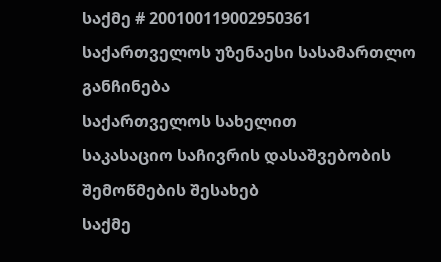საქმე # 200100119002950361
საქართველოს უზენაესი სასამართლო
განჩინება
საქართველოს სახელით
საკასაციო საჩივრის დასაშვებობის
შემოწმების შესახებ
საქმე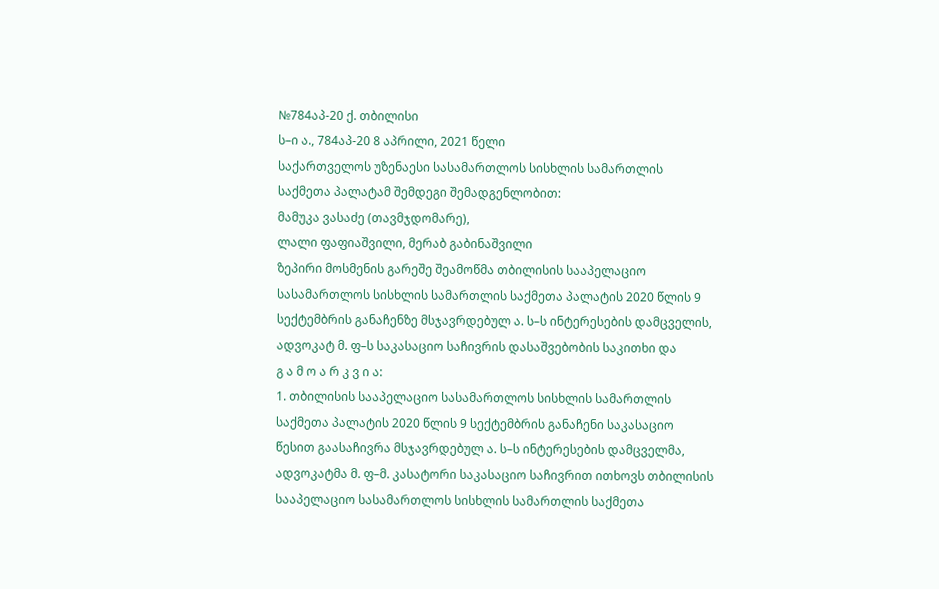№784აპ-20 ქ. თბილისი
ს–ი ა., 784აპ-20 8 აპრილი, 2021 წელი
საქართველოს უზენაესი სასამართლოს სისხლის სამართლის საქმეთა პალატამ შემდეგი შემადგენლობით:
მამუკა ვასაძე (თავმჯდომარე),
ლალი ფაფიაშვილი, მერაბ გაბინაშვილი
ზეპირი მოსმენის გარეშე შეამოწმა თბილისის სააპელაციო სასამართლოს სისხლის სამართლის საქმეთა პალატის 2020 წლის 9 სექტემბრის განაჩენზე მსჯავრდებულ ა. ს–ს ინტერესების დამცველის, ადვოკატ მ. ფ–ს საკასაციო საჩივრის დასაშვებობის საკითხი და
გ ა მ ო ა რ კ ვ ი ა:
1. თბილისის სააპელაციო სასამართლოს სისხლის სამართლის საქმეთა პალატის 2020 წლის 9 სექტემბრის განაჩენი საკასაციო წესით გაასაჩივრა მსჯავრდებულ ა. ს–ს ინტერესების დამცველმა, ადვოკატმა მ. ფ–მ. კასატორი საკასაციო საჩივრით ითხოვს თბილისის სააპელაციო სასამართლოს სისხლის სამართლის საქმეთა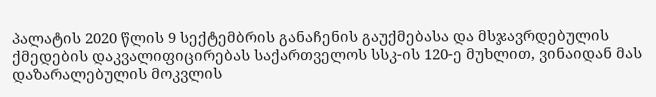პალატის 2020 წლის 9 სექტემბრის განაჩენის გაუქმებასა და მსჯავრდებულის ქმედების დაკვალიფიცირებას საქართველოს სსკ-ის 120-ე მუხლით, ვინაიდან მას დაზარალებულის მოკვლის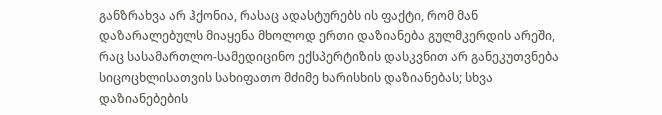განზრახვა არ ჰქონია, რასაც ადასტურებს ის ფაქტი, რომ მან დაზარალებულს მიაყენა მხოლოდ ერთი დაზიანება გულმკერდის არეში, რაც სასამართლო-სამედიცინო ექსპერტიზის დასკვნით არ განეკუთვნება სიცოცხლისათვის სახიფათო მძიმე ხარისხის დაზიანებას; სხვა დაზიანებების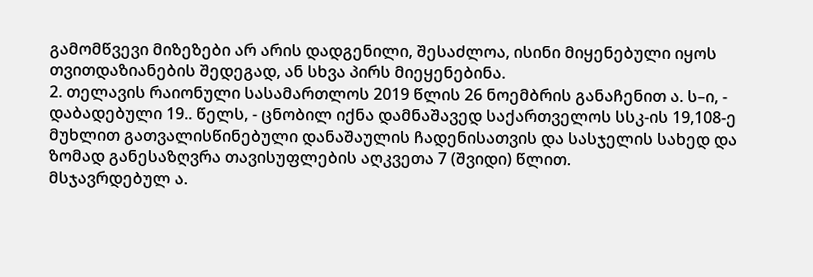გამომწვევი მიზეზები არ არის დადგენილი, შესაძლოა, ისინი მიყენებული იყოს თვითდაზიანების შედეგად, ან სხვა პირს მიეყენებინა.
2. თელავის რაიონული სასამართლოს 2019 წლის 26 ნოემბრის განაჩენით ა. ს–ი, - დაბადებული 19.. წელს, - ცნობილ იქნა დამნაშავედ საქართველოს სსკ-ის 19,108-ე მუხლით გათვალისწინებული დანაშაულის ჩადენისათვის და სასჯელის სახედ და ზომად განესაზღვრა თავისუფლების აღკვეთა 7 (შვიდი) წლით.
მსჯავრდებულ ა.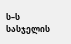ს–ს სასჯელის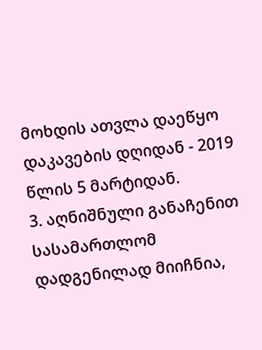მოხდის ათვლა დაეწყო დაკავების დღიდან - 2019 წლის 5 მარტიდან.
3. აღნიშნული განაჩენით სასამართლომ დადგენილად მიიჩნია,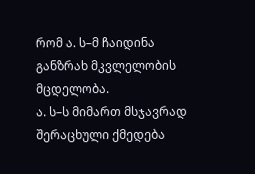რომ ა. ს–მ ჩაიდინა განზრახ მკვლელობის მცდელობა.
ა. ს–ს მიმართ მსჯავრად შერაცხული ქმედება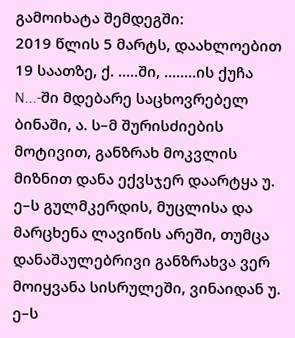გამოიხატა შემდეგში:
2019 წლის 5 მარტს, დაახლოებით 19 საათზე, ქ. .....ში, ........ის ქუჩა N...-ში მდებარე საცხოვრებელ ბინაში, ა. ს–მ შურისძიების მოტივით, განზრახ მოკვლის მიზნით დანა ექვსჯერ დაარტყა უ. ე–ს გულმკერდის, მუცლისა და მარცხენა ლავიწის არეში, თუმცა დანაშაულებრივი განზრახვა ვერ მოიყვანა სისრულეში, ვინაიდან უ. ე–ს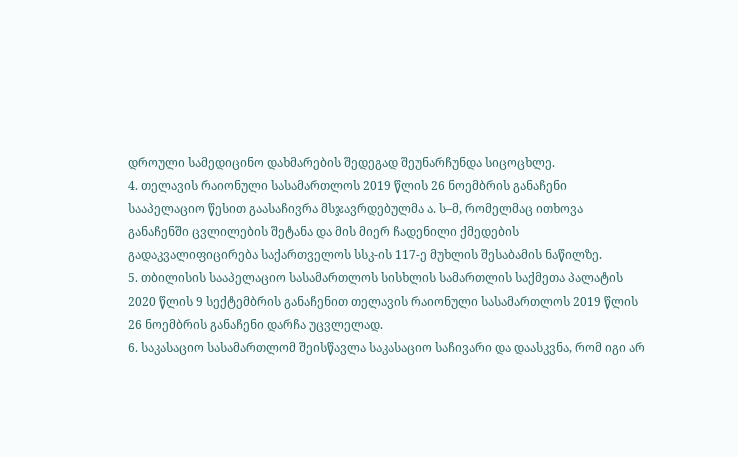დროული სამედიცინო დახმარების შედეგად შეუნარჩუნდა სიცოცხლე.
4. თელავის რაიონული სასამართლოს 2019 წლის 26 ნოემბრის განაჩენი სააპელაციო წესით გაასაჩივრა მსჯავრდებულმა ა. ს–მ, რომელმაც ითხოვა განაჩენში ცვლილების შეტანა და მის მიერ ჩადენილი ქმედების გადაკვალიფიცირება საქართველოს სსკ-ის 117-ე მუხლის შესაბამის ნაწილზე.
5. თბილისის სააპელაციო სასამართლოს სისხლის სამართლის საქმეთა პალატის 2020 წლის 9 სექტემბრის განაჩენით თელავის რაიონული სასამართლოს 2019 წლის 26 ნოემბრის განაჩენი დარჩა უცვლელად.
6. საკასაციო სასამართლომ შეისწავლა საკასაციო საჩივარი და დაასკვნა, რომ იგი არ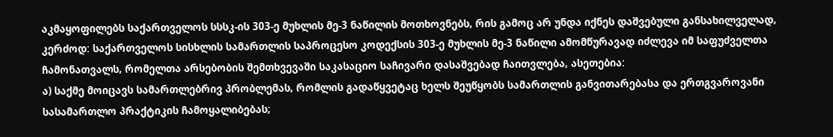აკმაყოფილებს საქართველოს სსსკ-ის 303-ე მუხლის მე-3 ნაწილის მოთხოვნებს, რის გამოც არ უნდა იქნეს დაშვებული განსახილველად, კერძოდ: საქართველოს სისხლის სამართლის საპროცესო კოდექსის 303-ე მუხლის მე-3 ნაწილი ამომწურავად იძლევა იმ საფუძველთა ჩამონათვალს, რომელთა არსებობის შემთხვევაში საკასაციო საჩივარი დასაშვებად ჩაითვლება, ასეთებია:
ა) საქმე მოიცავს სამართლებრივ პრობლემას, რომლის გადაწყვეტაც ხელს შეუწყობს სამართლის განვითარებასა და ერთგვაროვანი სასამართლო პრაქტიკის ჩამოყალიბებას;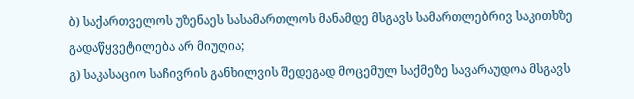ბ) საქართველოს უზენაეს სასამართლოს მანამდე მსგავს სამართლებრივ საკითხზე გადაწყვეტილება არ მიუღია;
გ) საკასაციო საჩივრის განხილვის შედეგად მოცემულ საქმეზე სავარაუდოა მსგავს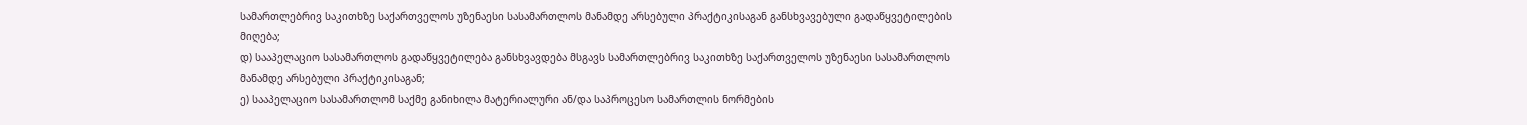სამართლებრივ საკითხზე საქართველოს უზენაესი სასამართლოს მანამდე არსებული პრაქტიკისაგან განსხვავებული გადაწყვეტილების მიღება;
დ) სააპელაციო სასამართლოს გადაწყვეტილება განსხვავდება მსგავს სამართლებრივ საკითხზე საქართველოს უზენაესი სასამართლოს მანამდე არსებული პრაქტიკისაგან;
ე) სააპელაციო სასამართლომ საქმე განიხილა მატერიალური ან/და საპროცესო სამართლის ნორმების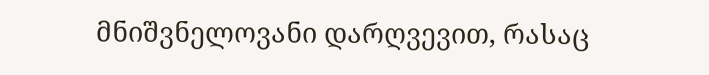მნიშვნელოვანი დარღვევით, რასაც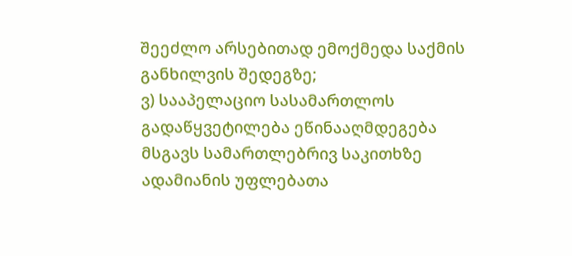შეეძლო არსებითად ემოქმედა საქმის განხილვის შედეგზე;
ვ) სააპელაციო სასამართლოს გადაწყვეტილება ეწინააღმდეგება მსგავს სამართლებრივ საკითხზე ადამიანის უფლებათა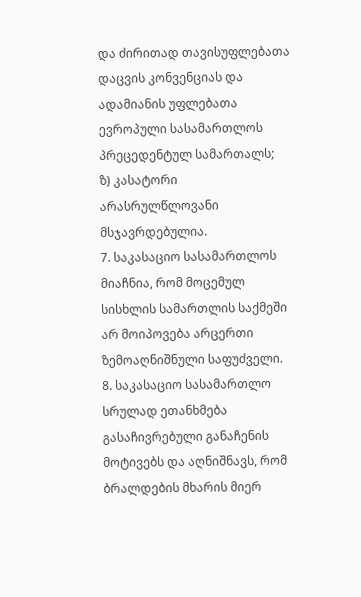და ძირითად თავისუფლებათა დაცვის კონვენციას და ადამიანის უფლებათა ევროპული სასამართლოს პრეცედენტულ სამართალს;
ზ) კასატორი არასრულწლოვანი მსჯავრდებულია.
7. საკასაციო სასამართლოს მიაჩნია, რომ მოცემულ სისხლის სამართლის საქმეში არ მოიპოვება არცერთი ზემოაღნიშნული საფუძველი.
8. საკასაციო სასამართლო სრულად ეთანხმება გასაჩივრებული განაჩენის მოტივებს და აღნიშნავს, რომ ბრალდების მხარის მიერ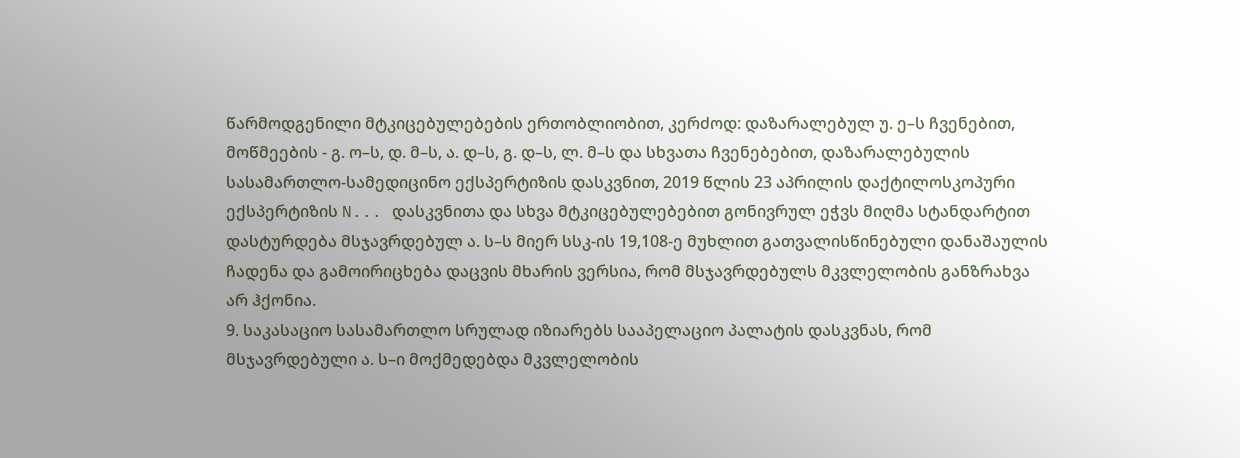წარმოდგენილი მტკიცებულებების ერთობლიობით, კერძოდ: დაზარალებულ უ. ე–ს ჩვენებით, მოწმეების - გ. ო–ს, დ. მ–ს, ა. დ–ს, გ. დ–ს, ლ. მ–ს და სხვათა ჩვენებებით, დაზარალებულის სასამართლო-სამედიცინო ექსპერტიზის დასკვნით, 2019 წლის 23 აპრილის დაქტილოსკოპური ექსპერტიზის N... დასკვნითა და სხვა მტკიცებულებებით გონივრულ ეჭვს მიღმა სტანდარტით დასტურდება მსჯავრდებულ ა. ს–ს მიერ სსკ-ის 19,108-ე მუხლით გათვალისწინებული დანაშაულის ჩადენა და გამოირიცხება დაცვის მხარის ვერსია, რომ მსჯავრდებულს მკვლელობის განზრახვა არ ჰქონია.
9. საკასაციო სასამართლო სრულად იზიარებს სააპელაციო პალატის დასკვნას, რომ მსჯავრდებული ა. ს–ი მოქმედებდა მკვლელობის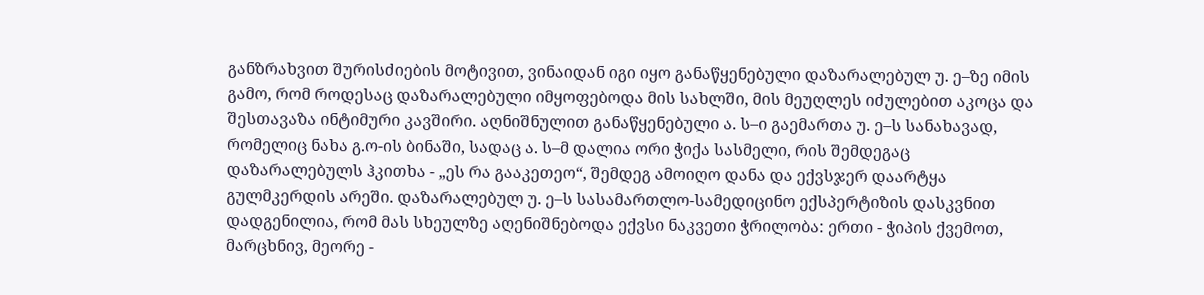განზრახვით შურისძიების მოტივით, ვინაიდან იგი იყო განაწყენებული დაზარალებულ უ. ე–ზე იმის გამო, რომ როდესაც დაზარალებული იმყოფებოდა მის სახლში, მის მეუღლეს იძულებით აკოცა და შესთავაზა ინტიმური კავშირი. აღნიშნულით განაწყენებული ა. ს–ი გაემართა უ. ე–ს სანახავად, რომელიც ნახა გ.ო-ის ბინაში, სადაც ა. ს–მ დალია ორი ჭიქა სასმელი, რის შემდეგაც დაზარალებულს ჰკითხა - „ეს რა გააკეთეო“, შემდეგ ამოიღო დანა და ექვსჯერ დაარტყა გულმკერდის არეში. დაზარალებულ უ. ე–ს სასამართლო-სამედიცინო ექსპერტიზის დასკვნით დადგენილია, რომ მას სხეულზე აღენიშნებოდა ექვსი ნაკვეთი ჭრილობა: ერთი - ჭიპის ქვემოთ, მარცხნივ, მეორე -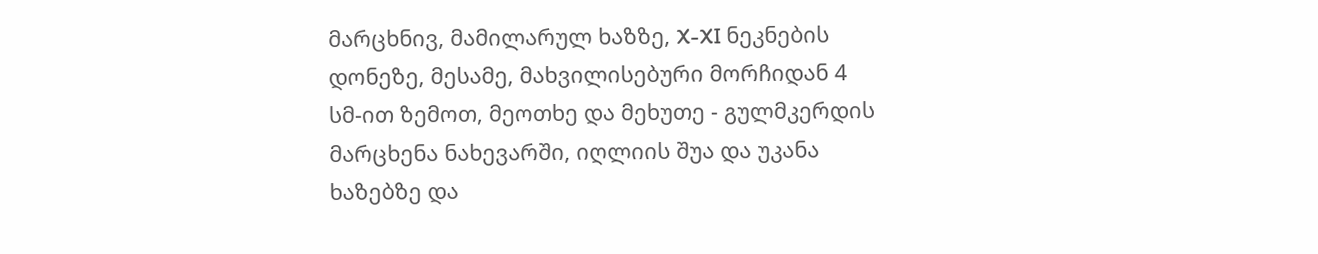მარცხნივ, მამილარულ ხაზზე, X-XI ნეკნების დონეზე, მესამე, მახვილისებური მორჩიდან 4 სმ-ით ზემოთ, მეოთხე და მეხუთე - გულმკერდის მარცხენა ნახევარში, იღლიის შუა და უკანა ხაზებზე და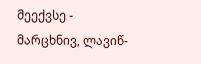მეექვსე - მარცხნივ, ლავიწ-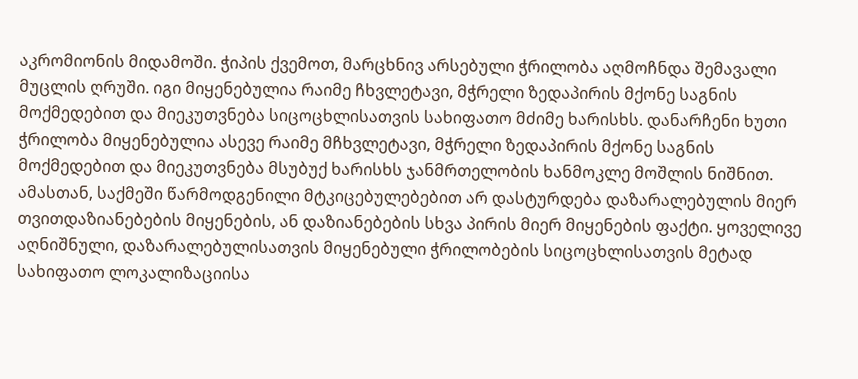აკრომიონის მიდამოში. ჭიპის ქვემოთ, მარცხნივ არსებული ჭრილობა აღმოჩნდა შემავალი მუცლის ღრუში. იგი მიყენებულია რაიმე ჩხვლეტავი, მჭრელი ზედაპირის მქონე საგნის მოქმედებით და მიეკუთვნება სიცოცხლისათვის სახიფათო მძიმე ხარისხს. დანარჩენი ხუთი ჭრილობა მიყენებულია ასევე რაიმე მჩხვლეტავი, მჭრელი ზედაპირის მქონე საგნის მოქმედებით და მიეკუთვნება მსუბუქ ხარისხს ჯანმრთელობის ხანმოკლე მოშლის ნიშნით. ამასთან, საქმეში წარმოდგენილი მტკიცებულებებით არ დასტურდება დაზარალებულის მიერ თვითდაზიანებების მიყენების, ან დაზიანებების სხვა პირის მიერ მიყენების ფაქტი. ყოველივე აღნიშნული, დაზარალებულისათვის მიყენებული ჭრილობების სიცოცხლისათვის მეტად სახიფათო ლოკალიზაციისა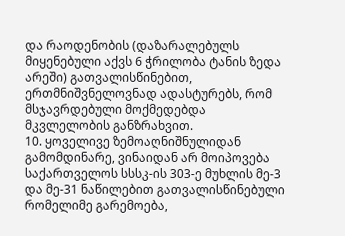და რაოდენობის (დაზარალებულს მიყენებული აქვს 6 ჭრილობა ტანის ზედა არეში) გათვალისწინებით, ერთმნიშვნელოვნად ადასტურებს, რომ მსჯავრდებული მოქმედებდა მკვლელობის განზრახვით.
10. ყოველივე ზემოაღნიშნულიდან გამომდინარე, ვინაიდან არ მოიპოვება საქართველოს სსსკ-ის 303-ე მუხლის მე-3 და მე-31 ნაწილებით გათვალისწინებული რომელიმე გარემოება,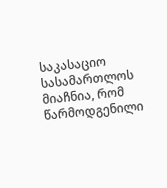საკასაციო სასამართლოს მიაჩნია, რომ წარმოდგენილი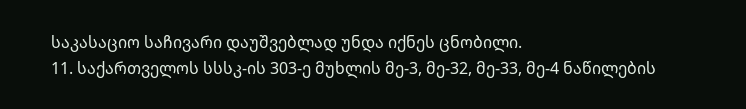საკასაციო საჩივარი დაუშვებლად უნდა იქნეს ცნობილი.
11. საქართველოს სსსკ-ის 303-ე მუხლის მე-3, მე-32, მე-33, მე-4 ნაწილების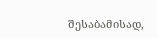შესაბამისად,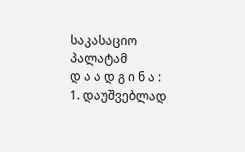საკასაციო პალატამ
დ ა ა დ გ ი ნ ა :
1. დაუშვებლად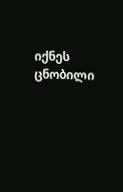იქნეს ცნობილი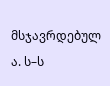მსჯავრდებულ ა. ს–ს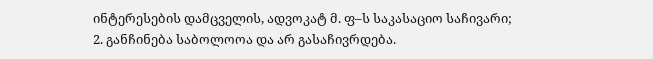ინტერესების დამცველის, ადვოკატ მ. ფ–ს საკასაციო საჩივარი;
2. განჩინება საბოლოოა და არ გასაჩივრდება.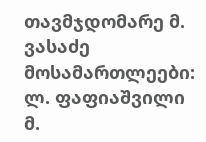თავმჯდომარე მ. ვასაძე
მოსამართლეები: ლ. ფაფიაშვილი
მ.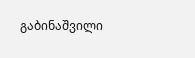გაბინაშვილი